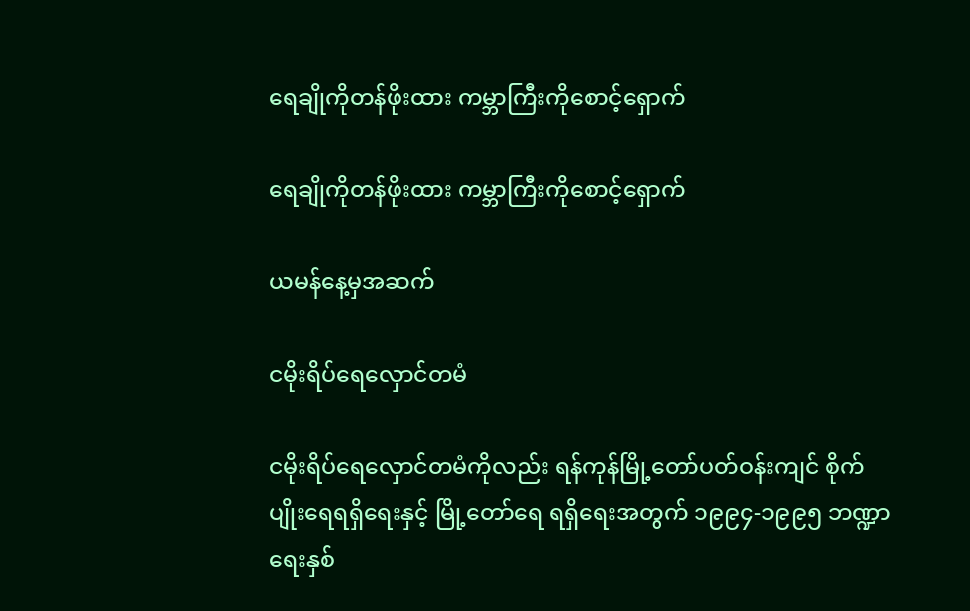ရေချိုကိုတန်ဖိုးထား ကမ္ဘာကြီးကိုစောင့်ရှောက်

ရေချိုကိုတန်ဖိုးထား ကမ္ဘာကြီးကိုစောင့်ရှောက်

ယမန်နေ့မှအဆက်

ငမိုးရိပ်ရေလှောင်တမံ

ငမိုးရိပ်ရေလှောင်တမံကိုလည်း ရန်ကုန်မြို့တော်ပတ်ဝန်းကျင် စိုက်ပျိုးရေရရှိရေးနှင့် မြို့တော်ရေ ရရှိရေးအတွက် ၁၉၉၄-၁၉၉၅ ဘဏ္ဍာရေးနှစ်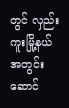တွင် လှည်းကူးမြို့နယ်အတွင်း ဆောင်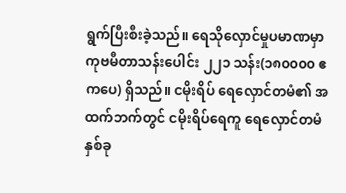ရွက်ပြီးစီးခဲ့သည်။ ရေသိုလှောင်မှုပမာဏမှာ ကုဗမီတာသန်းပေါင်း ၂၂၁ သန်း(၁၈၀၀၀၀ ဧကပေ) ရှိသည်။ ငမိုးရိပ် ရေလှောင်တမံ၏ အထက်ဘက်တွင် ငမိုးရိပ်ရေကူ ရေလှောင်တမံနှစ်ခု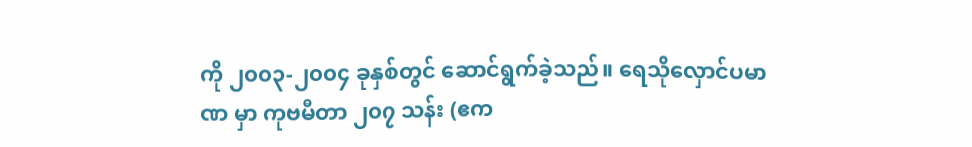ကို ၂၀၀၃-၂၀၀၄ ခုနှစ်တွင် ဆောင်ရွက်ခဲ့သည်။ ရေသိုလှောင်ပမာဏ မှာ ကုဗမီတာ ၂၀၇ သန်း (ဧက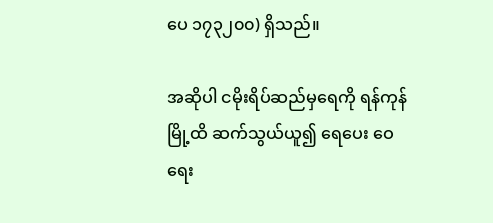ပေ ၁၇၃၂၀၀) ရှိသည်။

အဆိုပါ ငမိုးရိပ်ဆည်မှရေကို ရန်ကုန်မြို့ထိ ဆက်သွယ်ယူ၍ ရေပေး ဝေရေး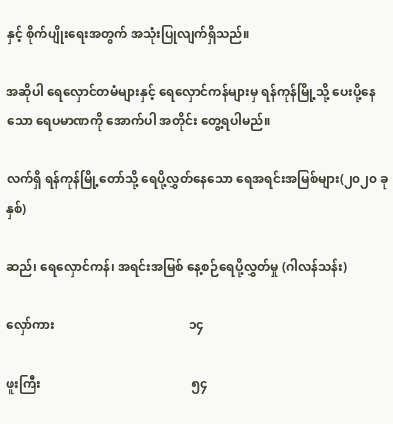နှင့် စိုက်ပျိုးရေးအတွက် အသုံးပြုလျက်ရှိသည်။

အဆိုပါ ရေလှောင်တမံများနှင့် ရေလှောင်ကန်များမှ ရန်ကုန်မြို့သို့ ပေးပို့နေသော ရေပမာဏကို အောက်ပါ အတိုင်း တွေ့ရပါမည်။

လက်ရှိ ရန်ကုန်မြို့တော်သို့ ရေပို့လွှတ်နေသော ရေအရင်းအမြစ်များ(၂၀၂၀ ခုနှစ်)

ဆည်၊ ရေလှောင်ကန်၊ အရင်းအမြစ် နေ့စဉ်ရေပို့လွှတ်မှု (ဂါလန်သန်း)

လှော်ကား                                           ၁၄

ဖူးကြီး                                                ၅၄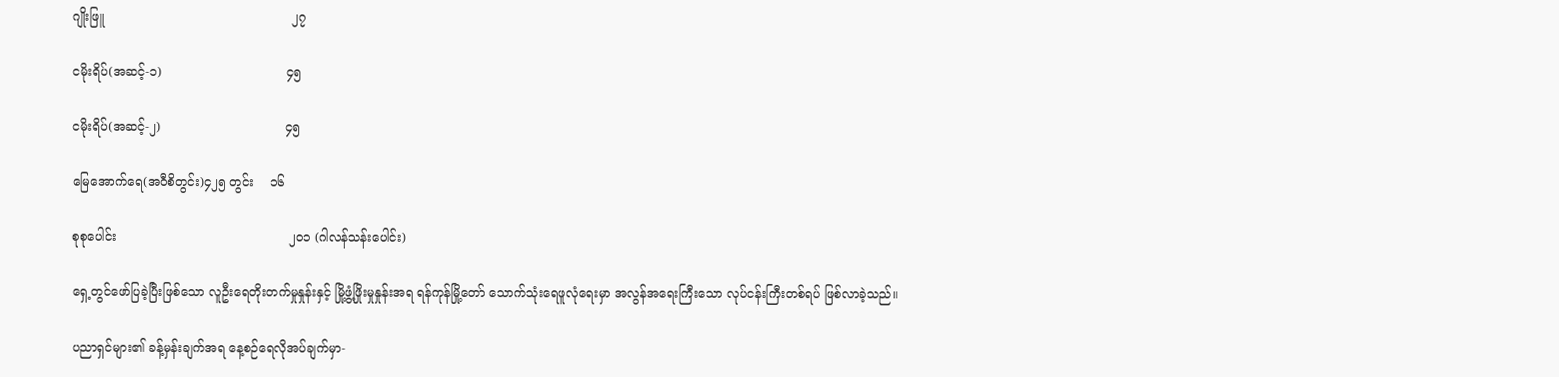ဂျိုးဖြူ                                                ၂၇

ငမိုးရိပ်(အဆင့်-၁)                                ၄၅

ငမိုးရိပ်(အဆင့်-၂)                                ၄၅

မြေအောက်ရေ(အဝီစိတွင်း)၄၂၅ တွင်း    ၁၆

စုစုပေါင်း                                            ၂၀၁ (ဂါလန်သန်းပေါင်း)

ရှေ့တွင်ဖော်ပြခဲ့ပြီးဖြစ်သော လူဦးရေတိုးတက်မှုနှုန်းနှင့် မြို့ဖွံ့ဖြိုးမှုနှုန်းအရ ရန်ကုန်မြို့တော် သောက်သုံးရေဖူလုံရေးမှာ အလွန်အရေးကြီးသော လုပ်ငန်းကြီးတစ်ရပ် ဖြစ်လာခဲ့သည်။

ပညာရှင်များ၏ ခန့်မှန်းချက်အရ နေ့စဉ်ရေလိုအပ်ချက်မှာ-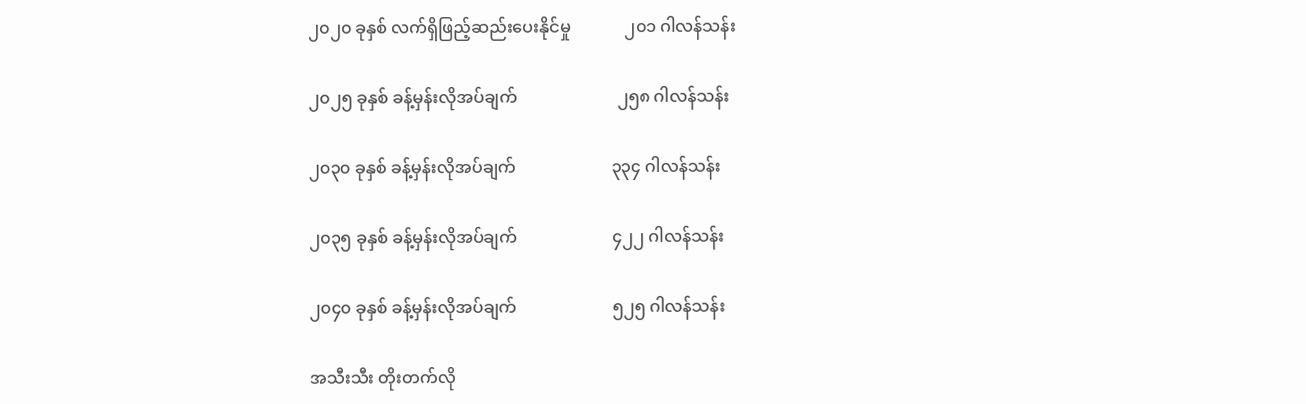၂၀၂၀ ခုနှစ် လက်ရှိဖြည့်ဆည်းပေးနိုင်မှု             ၂၀၁ ဂါလန်သန်း

၂၀၂၅ ခုနှစ် ခန့်မှန်းလိုအပ်ချက်                        ၂၅၈ ဂါလန်သန်း

၂၀၃၀ ခုနှစ် ခန့်မှန်းလိုအပ်ချက်                       ၃၃၄ ဂါလန်သန်း

၂၀၃၅ ခုနှစ် ခန့်မှန်းလိုအပ်ချက်                       ၄၂၂ ဂါလန်သန်း

၂၀၄၀ ခုနှစ် ခန့်မှန်းလိုအပ်ချက်                       ၅၂၅ ဂါလန်သန်း

အသီးသီး တိုးတက်လို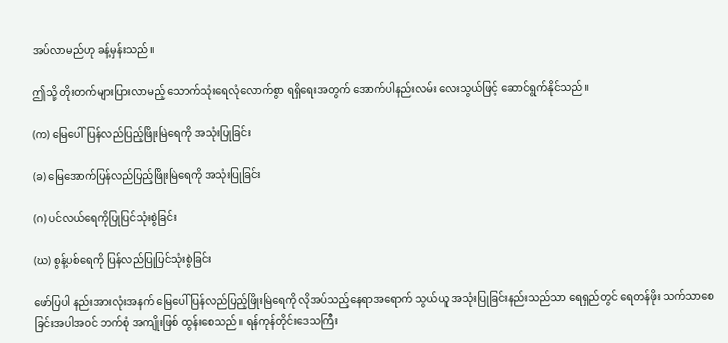အပ်လာမည်ဟု ခန့်မှန်းသည်။

ဤသို့ တိုးတက်များပြားလာမည့် သောက်သုံးရေလုံလောက်စွာ ရရှိရေးအတွက် အောက်ပါနည်းလမ်း လေးသွယ်ဖြင့် ဆောင်ရွက်နိုင်သည်။

(က) မြေပေါ်ပြန်လည်ပြည့်ဖြိုးမြဲရေကို အသုံးပြုခြင်း

(ခ) မြေအောက်ပြန်လည်ပြည့်ဖြိုးမြဲရေကို အသုံးပြုခြင်း

(ဂ) ပင်လယ်ရေကိုပြုပြင်သုံးစွဲခြင်း

(ဃ) စွန့်ပစ်ရေကို ပြန်လည်ပြုပြင်သုံးစွဲခြင်း

ဖော်ပြပါ နည်းအားလုံးအနက် မြေပေါ်ပြန်လည်ပြည့်ဖြိုးမြဲရေကို လိုအပ်သည့်နေရာအရောက် သွယ်ယူ အသုံးပြုခြင်းနည်းသည်သာ ရေရှည်တွင် ရေတန်ဖိုး သက်သာစေခြင်းအပါအဝင် ဘက်စုံ အကျိုးဖြစ် ထွန်းစေသည်။ ရန်ကုန်တိုင်းဒေသကြီး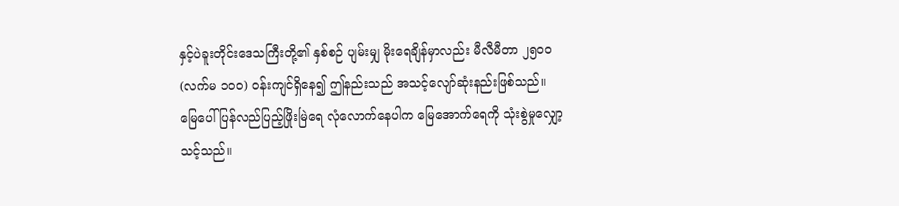နှင့်ပဲခူးတိုင်းဒေသကြီးတို့၏ နှစ်စဉ် ပျမ်းမျှ မိုးရေချိန်မှာလည်း မီလီမီတာ ၂၅၀၀ (လက်မ ၁၀၀) ဝန်းကျင်ရှိနေ၍ ဤနည်းသည် အသင့်လျော်ဆုံးနည်းဖြစ်သည်။ မြေပေါ် ပြန်လည်ပြည့်ဖြိုးမြဲရေ လုံလောက်နေပါက မြေအောက်ရေကို သုံးစွဲမှုလျှော့သင့်သည်။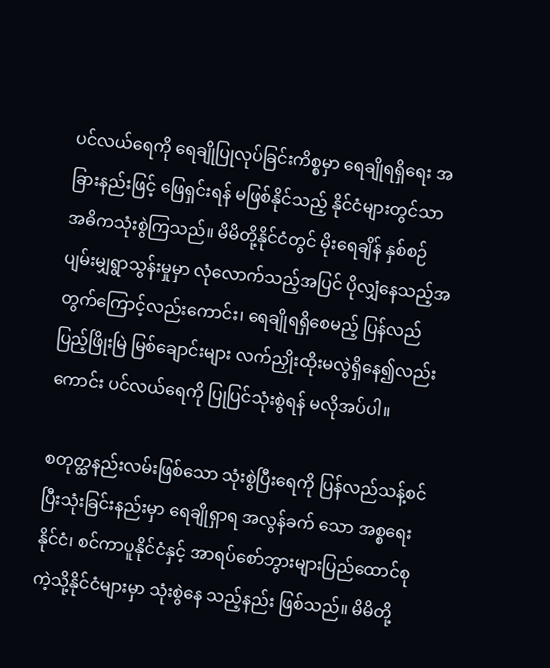ပင်လယ်ရေကို ရေချိုပြုလုပ်ခြင်းကိစ္စမှာ ရေချိုရရှိရေး အခြားနည်းဖြင့် ဖြေရှင်းရန် မဖြစ်နိုင်သည့် နိုင်ငံများတွင်သာ အဓိကသုံးစွဲကြသည်။ မိမိတို့နိုင်ငံတွင် မိုးရေချိန် နှစ်စဉ် ပျမ်းမျှရွာသွန်းမှုမှာ လုံလောက်သည့်အပြင် ပိုလျှံနေသည့်အတွက်ကြောင့်လည်းကောင်း၊ ရေချိုရရှိစေမည့် ပြန်လည် ပြည့်ဖြိုးမြဲ မြစ်ချောင်းများ လက်ညှိုးထိုးမလွဲရှိနေ၍လည်းကောင်း ပင်လယ်ရေကို ပြုပြင်သုံးစွဲရန် မလိုအပ်ပါ။

စတုတ္ထနည်းလမ်းဖြစ်သော သုံးစွဲပြီးရေကို ပြန်လည်သန့်စင်ပြီးသုံးခြင်းနည်းမှာ ရေချိုရှာရ အလွန်ခက် သော အစ္စရေးနိုင်ငံ၊ စင်ကာပူနိုင်ငံနှင့် အာရပ်စော်ဘွားများပြည်ထောင်စုကဲ့သို့နိုင်ငံများမှာ သုံးစွဲနေ သည့်နည်း ဖြစ်သည်။ မိမိတို့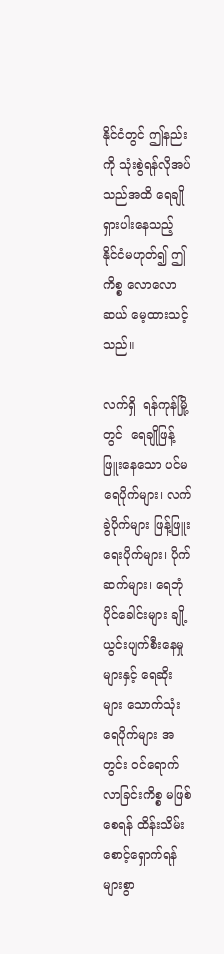နိုင်ငံတွင် ဤနည်းကို သုံးစွဲရန်လိုအပ်သည်အထိ ရေချို ရှားပါးနေသည့် နိုင်ငံမဟုတ်၍ ဤကိစ္စ လောလောဆယ် မေ့ထားသင့်သည်။

လက်ရှိ  ရန်ကုန်မြို့တွင်  ရေချိုဖြန့်ဖြူးနေသော ပင်မရေပိုက်များ၊ လက်ခွဲပိုက်များ ဖြန့်ဖြူးရေးပိုက်များ၊ ပိုက်ဆက်များ၊ ရေဘုံပိုင်ခေါင်းများ ချို့ယွင်းပျက်စီးနေမှုများနှင့် ရေဆိုးများ သောက်သုံးရေပိုက်များ အတွင်း ဝင်ရောက်လာခြင်းကိစ္စ မဖြစ်စေရန် ထိန်းသိမ်းစောင့်ရှောက်ရန် များစွာ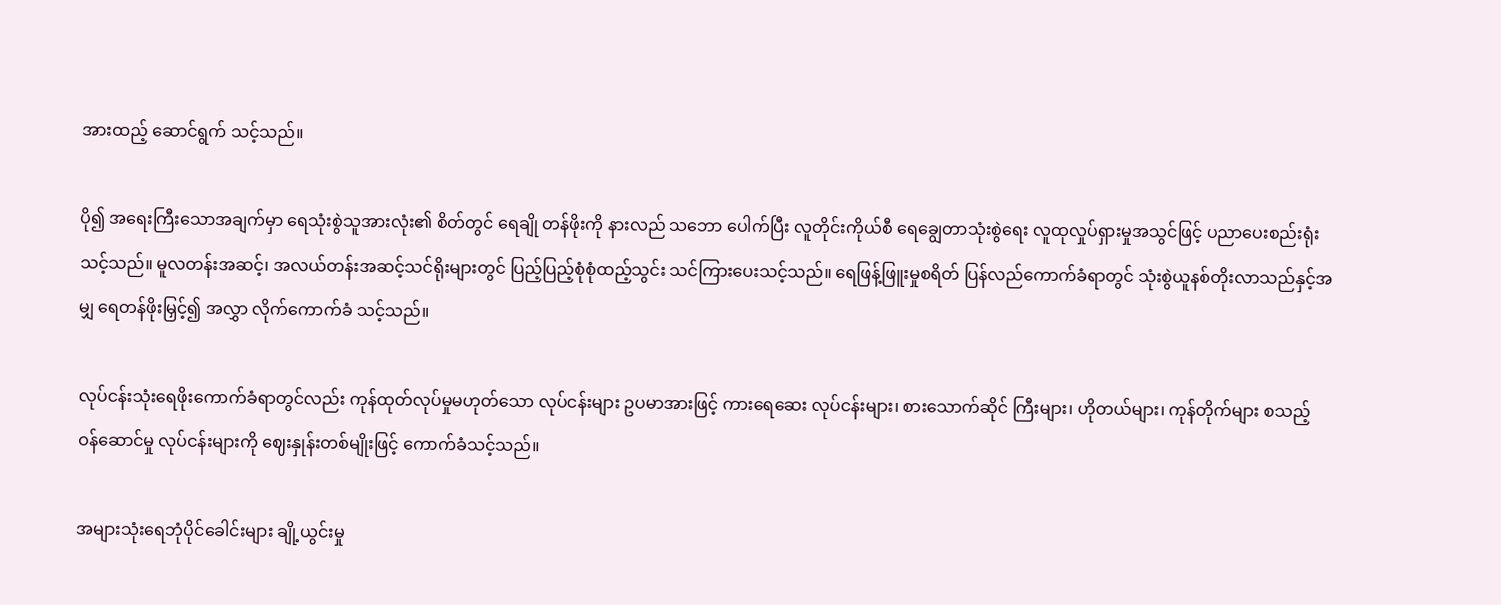အားထည့် ဆောင်ရွက် သင့်သည်။

ပို၍ အရေးကြီးသောအချက်မှာ ရေသုံးစွဲသူအားလုံး၏ စိတ်တွင် ရေချို တန်ဖိုးကို နားလည် သဘော ပေါက်ပြီး လူတိုင်းကိုယ်စီ ရေချွေတာသုံးစွဲရေး လူထုလှုပ်ရှားမှုအသွင်ဖြင့် ပညာပေးစည်းရုံး သင့်သည်။ မူလတန်းအဆင့်၊ အလယ်တန်းအဆင့်သင်ရိုးများတွင် ပြည့်ပြည့်စုံစုံထည့်သွင်း သင်ကြားပေးသင့်သည်။ ရေဖြန့်ဖြူးမှုစရိတ် ပြန်လည်ကောက်ခံရာတွင် သုံးစွဲယူနစ်တိုးလာသည်နှင့်အမျှ ရေတန်ဖိုးမြှင့်၍ အလွှာ လိုက်ကောက်ခံ သင့်သည်။

လုပ်ငန်းသုံးရေဖိုးကောက်ခံရာတွင်လည်း ကုန်ထုတ်လုပ်မှုမဟုတ်သော လုပ်ငန်းများ ဥပမာအားဖြင့် ကားရေဆေး လုပ်ငန်းများ၊ စားသောက်ဆိုင် ကြီးများ၊ ဟိုတယ်များ၊ ကုန်တိုက်များ စသည့် ဝန်ဆောင်မှု လုပ်ငန်းများကို ဈေးနှုန်းတစ်မျိုးဖြင့် ကောက်ခံသင့်သည်။

အများသုံးရေဘုံပိုင်ခေါင်းများ ချို့ယွင်းမှု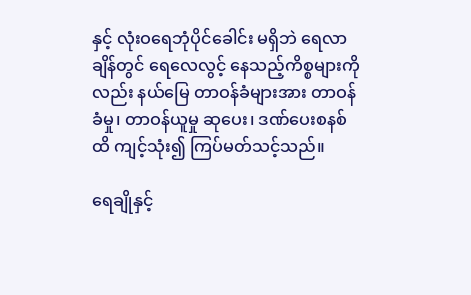နှင့် လုံးဝရေဘုံပိုင်ခေါင်း မရှိဘဲ ရေလာချိန်တွင် ရေလေလွင့် နေသည့်ကိစ္စများကိုလည်း နယ်မြေ တာဝန်ခံများအား တာဝန်ခံမှု၊ တာဝန်ယူမှု ဆုပေး၊ ဒဏ်ပေးစနစ်ထိ ကျင့်သုံး၍ ကြပ်မတ်သင့်သည်။

ရေချိုနှင့်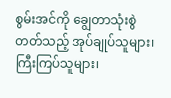စွမ်းအင်ကို ချွေတာသုံးစွဲတတ်သည့် အုပ်ချုပ်သူများ၊ ကြီးကြပ်သူများ၊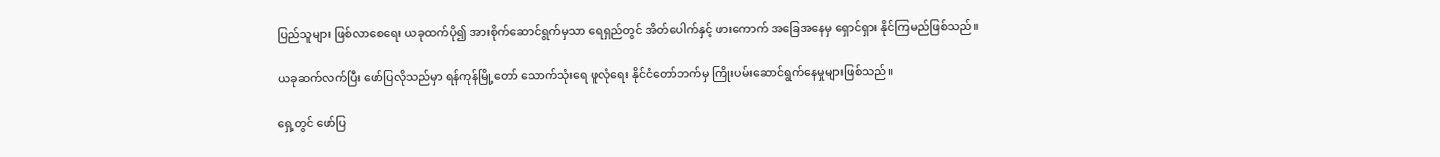ပြည်သူများ ဖြစ်လာစေရေး ယခုထက်ပို၍ အားစိုက်ဆောင်ရွက်မှသာ ရေရှည်တွင် အိတ်ပေါက်နှင့် ဖားကောက် အခြေအနေမှ ရှောင်ရှား နိုင်ကြမည်ဖြစ်သည်။

ယခုဆက်လက်ပြီး ဖော်ပြလိုသည်မှာ ရန်ကုန်မြို့တော် သောက်သုံးရေ ဖူလုံရေး နိုင်ငံတော်ဘက်မှ ကြိုးပမ်းဆောင်ရွက်နေမှုများဖြစ်သည်။

ရှေ့တွင် ဖော်ပြ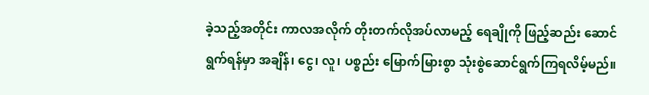ခဲ့သည့်အတိုင်း ကာလအလိုက် တိုးတက်လိုအပ်လာမည့် ရေချိုကို ဖြည့်ဆည်း ဆောင်ရွက်ရန်မှာ အချိန်၊ ငွေ၊ လူ၊ ပစ္စည်း မြောက်မြားစွာ သုံးစွဲဆောင်ရွက်ကြရလိမ့်မည်။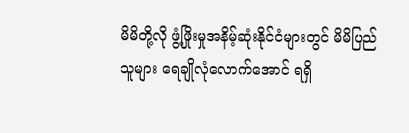မိမိတို့လို ဖွံ့ဖြိုးမှုအနိမ့်ဆုံးနိုင်ငံများတွင် မိမိပြည်သူများ ရေချိုလုံလောက်အောင် ရရှိ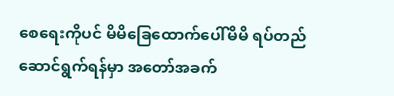စေရေးကိုပင် မိမိခြေထောက်ပေါ်မိမိ ရပ်တည်ဆောင်ရွက်ရန်မှာ အတော်အခက်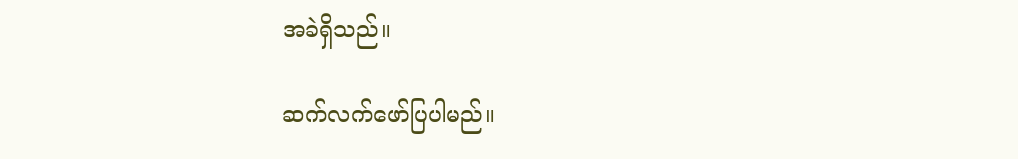အခဲရှိသည်။

ဆက်လက်ဖော်ပြပါမည်။